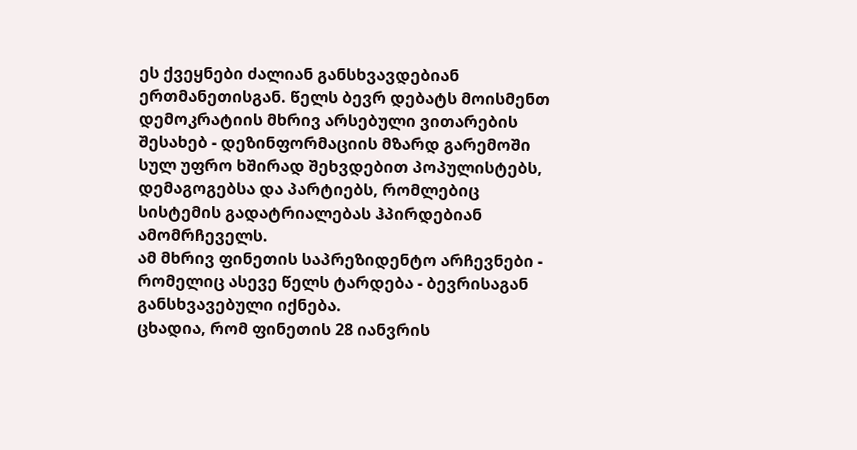ეს ქვეყნები ძალიან განსხვავდებიან ერთმანეთისგან. წელს ბევრ დებატს მოისმენთ დემოკრატიის მხრივ არსებული ვითარების შესახებ - დეზინფორმაციის მზარდ გარემოში სულ უფრო ხშირად შეხვდებით პოპულისტებს, დემაგოგებსა და პარტიებს, რომლებიც სისტემის გადატრიალებას ჰპირდებიან ამომრჩეველს.
ამ მხრივ ფინეთის საპრეზიდენტო არჩევნები - რომელიც ასევე წელს ტარდება - ბევრისაგან განსხვავებული იქნება.
ცხადია, რომ ფინეთის 28 იანვრის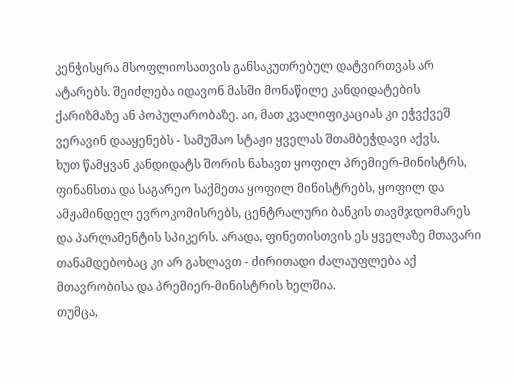კენჭისყრა მსოფლიოსათვის განსაკუთრებულ დატვირთვას არ ატარებს. შეიძლება იდავონ მასში მონაწილე კანდიდატების ქარიზმაზე ან პოპულარობაზე. აი, მათ კვალიფიკაციას კი ეჭვქვეშ ვერავინ დააყენებს - სამუშაო სტაჟი ყველას შთამბეჭდავი აქვს.
ხუთ წამყვან კანდიდატს შორის ნახავთ ყოფილ პრემიერ-მინისტრს, ფინანსთა და საგარეო საქმეთა ყოფილ მინისტრებს, ყოფილ და ამჟამინდელ ევროკომისრებს, ცენტრალური ბანკის თავმჯდომარეს და პარლამენტის სპიკერს. არადა, ფინეთისთვის ეს ყველაზე მთავარი თანამდებობაც კი არ გახლავთ - ძირითადი ძალაუფლება აქ მთავრობისა და პრემიერ-მინისტრის ხელშია.
თუმცა,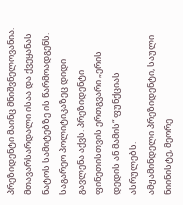პრეზიდენტი მაინც მნიშვნელოვანია. მთავარსარდალი ისაა და ქვეყანას ნატოს სამიტებზე ის წარმოადგენს. საგარეო პოლიტიკაზეც დიდი გავლენა აქვს. პრეზიდენტი ფინეთისთვის ერთგვარი „ერის დედის ან მამის“ ფუნქციას ასრულებს.
ამჟამინდელი პრეზიდენტი, საული ნიინისტე, მეორე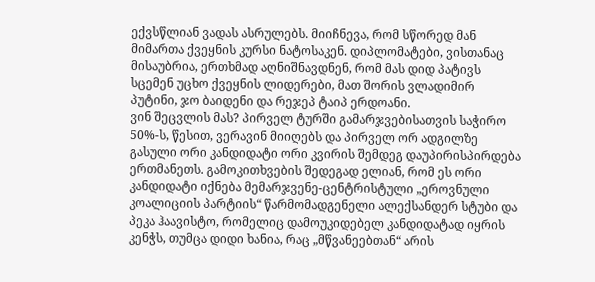ექვსწლიან ვადას ასრულებს. მიიჩნევა, რომ სწორედ მან მიმართა ქვეყნის კურსი ნატოსაკენ. დიპლომატები, ვისთანაც მისაუბრია, ერთხმად აღნიშნავდნენ, რომ მას დიდ პატივს სცემენ უცხო ქვეყნის ლიდერები, მათ შორის ვლადიმირ პუტინი, ჯო ბაიდენი და რეჯეპ ტაიპ ერდოანი.
ვინ შეცვლის მას? პირველ ტურში გამარჯვებისათვის საჭირო 50%-ს, წესით, ვერავინ მიიღებს და პირველ ორ ადგილზე გასული ორი კანდიდატი ორი კვირის შემდეგ დაუპირისპირდება ერთმანეთს. გამოკითხვების შედეგად ელიან, რომ ეს ორი კანდიდატი იქნება მემარჯვენე-ცენტრისტული „ეროვნული კოალიციის პარტიის“ წარმომადგენელი ალექსანდერ სტუბი და პეკა ჰაავისტო, რომელიც დამოუკიდებელ კანდიდატად იყრის კენჭს, თუმცა დიდი ხანია, რაც „მწვანეებთან“ არის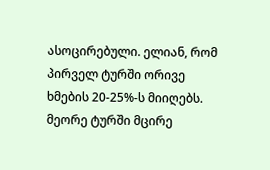ასოცირებული. ელიან, რომ პირველ ტურში ორივე ხმების 20-25%-ს მიიღებს. მეორე ტურში მცირე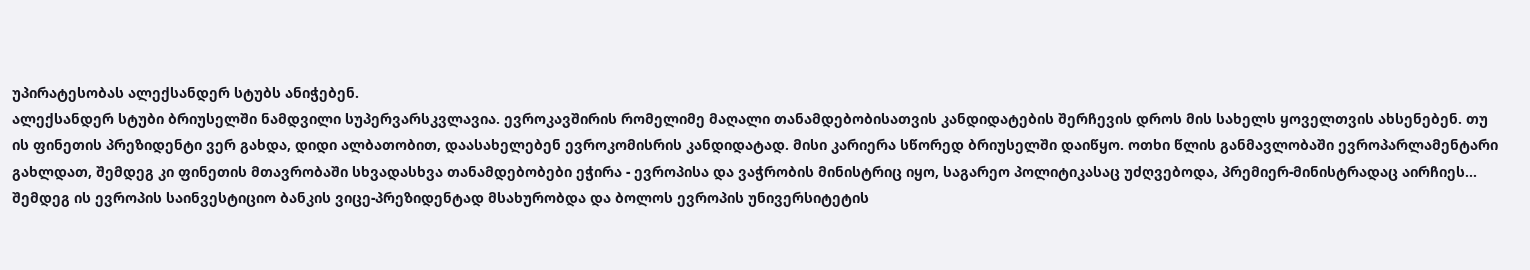უპირატესობას ალექსანდერ სტუბს ანიჭებენ.
ალექსანდერ სტუბი ბრიუსელში ნამდვილი სუპერვარსკვლავია. ევროკავშირის რომელიმე მაღალი თანამდებობისათვის კანდიდატების შერჩევის დროს მის სახელს ყოველთვის ახსენებენ. თუ ის ფინეთის პრეზიდენტი ვერ გახდა, დიდი ალბათობით, დაასახელებენ ევროკომისრის კანდიდატად. მისი კარიერა სწორედ ბრიუსელში დაიწყო. ოთხი წლის განმავლობაში ევროპარლამენტარი გახლდათ, შემდეგ კი ფინეთის მთავრობაში სხვადასხვა თანამდებობები ეჭირა - ევროპისა და ვაჭრობის მინისტრიც იყო, საგარეო პოლიტიკასაც უძღვებოდა, პრემიერ-მინისტრადაც აირჩიეს... შემდეგ ის ევროპის საინვესტიციო ბანკის ვიცე-პრეზიდენტად მსახურობდა და ბოლოს ევროპის უნივერსიტეტის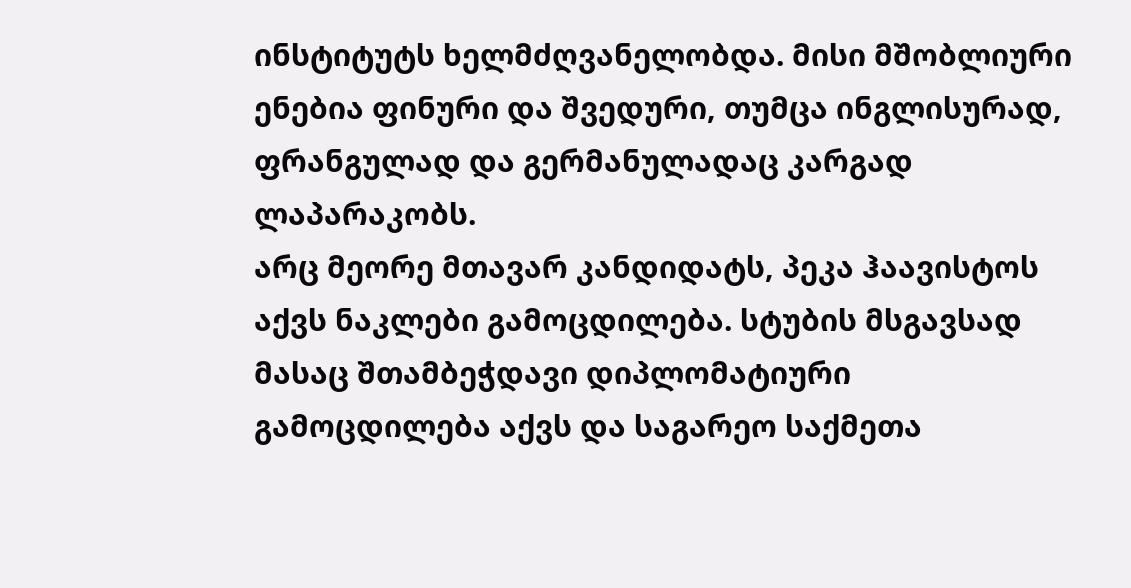ინსტიტუტს ხელმძღვანელობდა. მისი მშობლიური ენებია ფინური და შვედური, თუმცა ინგლისურად, ფრანგულად და გერმანულადაც კარგად ლაპარაკობს.
არც მეორე მთავარ კანდიდატს, პეკა ჰაავისტოს აქვს ნაკლები გამოცდილება. სტუბის მსგავსად მასაც შთამბეჭდავი დიპლომატიური გამოცდილება აქვს და საგარეო საქმეთა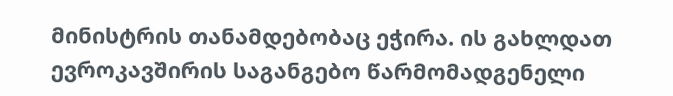მინისტრის თანამდებობაც ეჭირა. ის გახლდათ ევროკავშირის საგანგებო წარმომადგენელი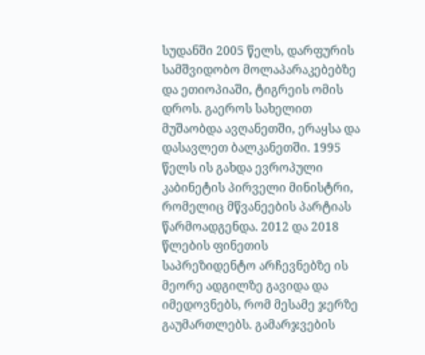სუდანში 2005 წელს, დარფურის სამშვიდობო მოლაპარაკებებზე და ეთიოპიაში, ტიგრეის ომის დროს. გაეროს სახელით მუშაობდა ავღანეთში, ერაყსა და დასავლეთ ბალკანეთში. 1995 წელს ის გახდა ევროპული კაბინეტის პირველი მინისტრი, რომელიც მწვანეების პარტიას წარმოადგენდა. 2012 და 2018 წლების ფინეთის საპრეზიდენტო არჩევნებზე ის მეორე ადგილზე გავიდა და იმედოვნებს, რომ მესამე ჯერზე გაუმართლებს. გამარჯვების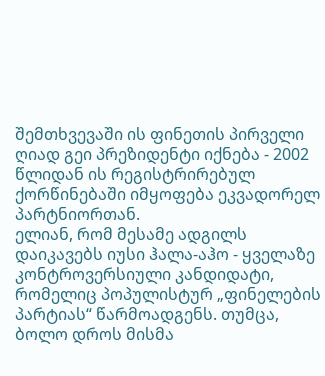შემთხვევაში ის ფინეთის პირველი ღიად გეი პრეზიდენტი იქნება - 2002 წლიდან ის რეგისტრირებულ ქორწინებაში იმყოფება ეკვადორელ პარტნიორთან.
ელიან, რომ მესამე ადგილს დაიკავებს იუსი ჰალა-აჰო - ყველაზე კონტროვერსიული კანდიდატი, რომელიც პოპულისტურ „ფინელების პარტიას“ წარმოადგენს. თუმცა, ბოლო დროს მისმა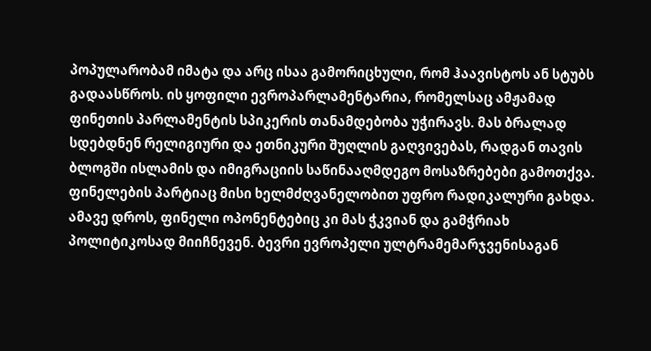პოპულარობამ იმატა და არც ისაა გამორიცხული, რომ ჰაავისტოს ან სტუბს გადაასწროს. ის ყოფილი ევროპარლამენტარია, რომელსაც ამჟამად ფინეთის პარლამენტის სპიკერის თანამდებობა უჭირავს. მას ბრალად სდებდნენ რელიგიური და ეთნიკური შუღლის გაღვივებას, რადგან თავის ბლოგში ისლამის და იმიგრაციის საწინააღმდეგო მოსაზრებები გამოთქვა. ფინელების პარტიაც მისი ხელმძღვანელობით უფრო რადიკალური გახდა. ამავე დროს, ფინელი ოპონენტებიც კი მას ჭკვიან და გამჭრიახ პოლიტიკოსად მიიჩნევენ. ბევრი ევროპელი ულტრამემარჯვენისაგან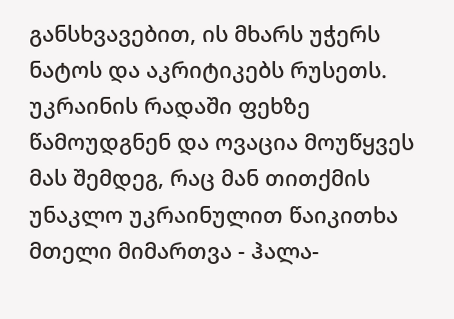განსხვავებით, ის მხარს უჭერს ნატოს და აკრიტიკებს რუსეთს. უკრაინის რადაში ფეხზე წამოუდგნენ და ოვაცია მოუწყვეს მას შემდეგ, რაც მან თითქმის უნაკლო უკრაინულით წაიკითხა მთელი მიმართვა - ჰალა-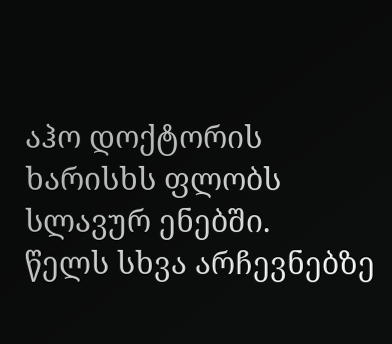აჰო დოქტორის ხარისხს ფლობს სლავურ ენებში.
წელს სხვა არჩევნებზე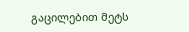გაცილებით მეტს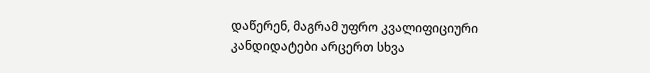დაწერენ, მაგრამ უფრო კვალიფიციური კანდიდატები არცერთ სხვა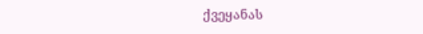ქვეყანას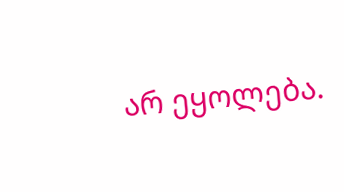არ ეყოლება.